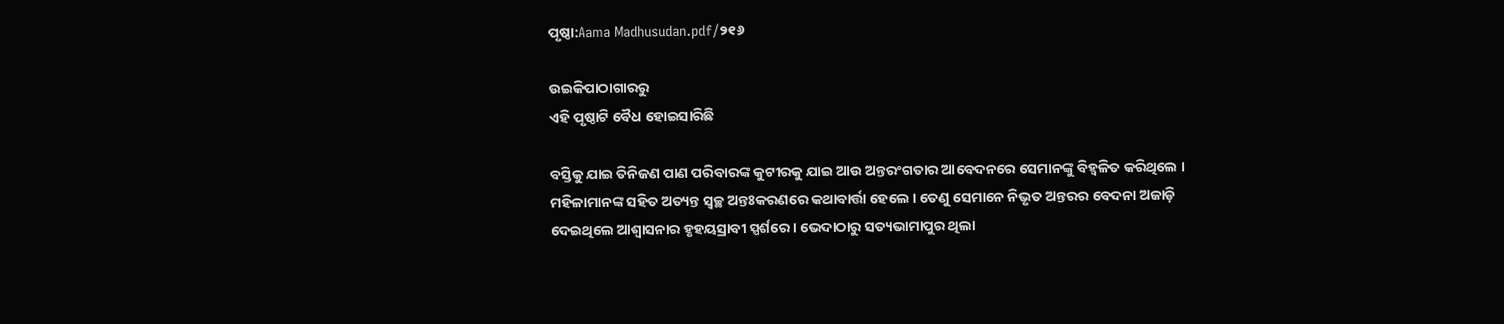ପୃଷ୍ଠା:Aama Madhusudan.pdf/୨୧୬

ଉଇକିପାଠାଗାର‌ରୁ
ଏହି ପୃଷ୍ଠାଟି ବୈଧ ହୋଇସାରିଛି

ବସ୍ତିକୁ ଯାଇ ତିନିଜଣ ପାଣ ପରିବାରଙ୍କ କୁଟୀରକୁ ଯାଇ ଆଉ ଅନ୍ତରଂଗତାର ଆବେଦନରେ ସେମାନଙ୍କୁ ବିହ୍ୱଳିତ କରିଥିଲେ । ମହିଳାମାନଙ୍କ ସହିତ ଅତ୍ୟନ୍ତ ସ୍ୱଚ୍ଛ ଅନ୍ତଃକରଣରେ କଥାବାର୍ତ୍ତା ହେଲେ । ତେଣୁ ସେମାନେ ନିଭୃତ ଅନ୍ତରର ବେଦନା ଅଜାଡ଼ି ଦେଇଥିଲେ ଆଶ୍ୱାସନାର ହୃହୟସ୍ରାବୀ ସ୍ପର୍ଶରେ । ଭେଦାଠାରୁ ସତ୍ୟଭାମାପୁର ଥିଲା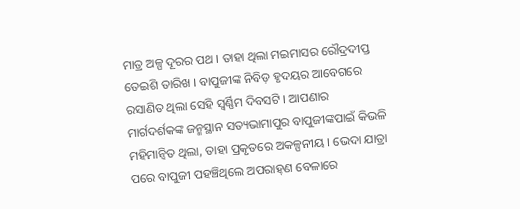ମାତ୍ର ଅଳ୍ପ ଦୂରର ପଥ । ତାହା ଥିଲା ମଇମାସର ରୌଦ୍ରଦୀପ୍ତ ତେଇଶି ତାରିଖ । ବାପୁଜୀଙ୍କ ନିବିଡ଼ ହୃଦୟର ଆବେଗରେ ରସାଣିତ ଥିଲା ସେହି ସ୍ୱର୍ଣ୍ଣିମ ଦିବସଟି । ଆପଣାର ମାର୍ଗଦର୍ଶକଙ୍କ ଜନ୍ମସ୍ଥାନ ସତ୍ୟଭାମାପୁର ବାପୁଜୀଙ୍କପାଇଁ କିଭଳି ମହିମାନ୍ୱିତ ଥିଲା, ତାହା ପ୍ରକୃତରେ ଅକଳ୍ପନୀୟ । ଭେଦା ଯାତ୍ରା ପରେ ବାପୁଜୀ ପହଞ୍ଚିଥିଲେ ଅପରାହ୍‍ଣ ବେଳାରେ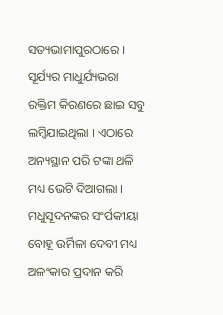ସତ୍ୟଭାମାପୁରଠାରେ । ସୂର୍ଯ୍ୟର ମାଧୁର୍ଯ୍ୟଭରା ରକ୍ତିମ କିରଣରେ ଛାଇ ସବୁ ଲମ୍ବିଯାଇଥିଲା । ଏଠାରେ ଅନ୍ୟସ୍ଥାନ ପରି ଟଙ୍କା ଥଳି ମଧ୍ୟ ଭେଟି ଦିଆଗଲା । ମଧୁସୂଦନଙ୍କର ସଂର୍ପକୀୟା ବୋହୂ ଉର୍ମିଳା ଦେବୀ ମଧ୍ୟ ଅଳଂକାର ପ୍ରଦାନ କରି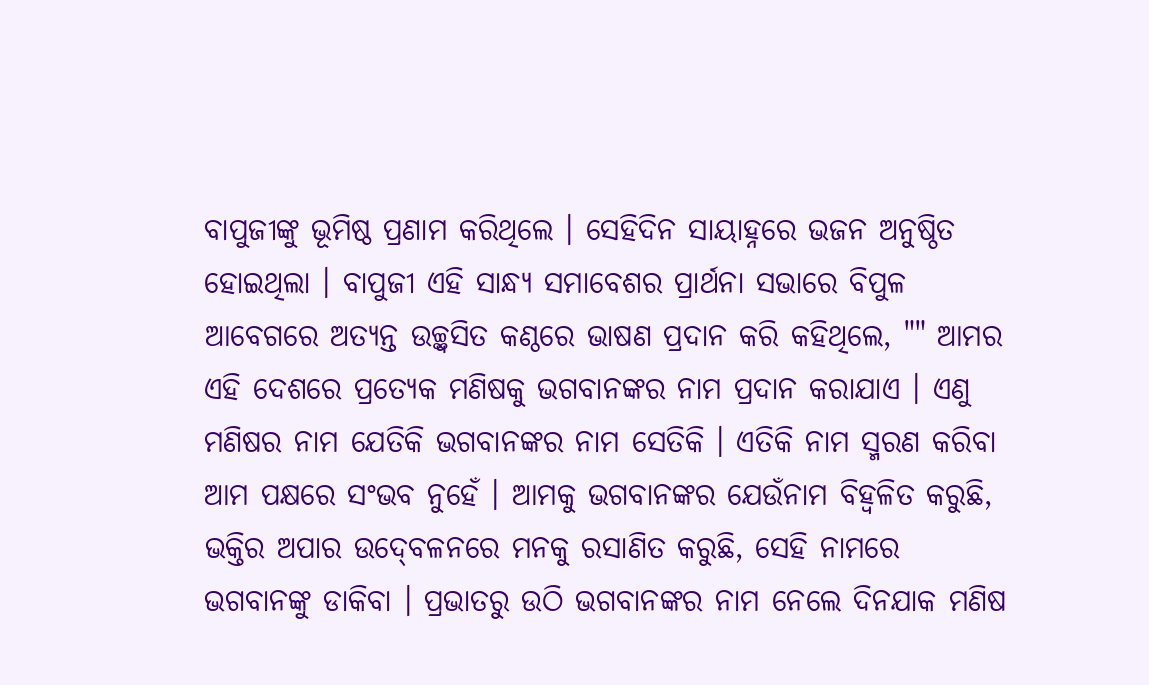ବାପୁଜୀଙ୍କୁ ଭୂମିଷ୍ଠ ପ୍ରଣାମ କରିଥିଲେ । ସେହିଦିନ ସାୟାହ୍ନରେ ଭଜନ ଅନୁଷ୍ଠିତ ହୋଇଥିଲା । ବାପୁଜୀ ଏହି ସାନ୍ଧ୍ୟ ସମାବେଶର ପ୍ରାର୍ଥନା ସଭାରେ ବିପୁଳ ଆବେଗରେ ଅତ୍ୟନ୍ତ ଉଚ୍ଛ୍ୱସିତ କଣ୍ଠରେ ଭାଷଣ ପ୍ରଦାନ କରି କହିଥିଲେ, "" ଆମର ଏହି ଦେଶରେ ପ୍ରତ୍ୟେକ ମଣିଷକୁ ଭଗବାନଙ୍କର ନାମ ପ୍ରଦାନ କରାଯାଏ । ଏଣୁ ମଣିଷର ନାମ ଯେତିକି ଭଗବାନଙ୍କର ନାମ ସେତିକି । ଏତିକି ନାମ ସ୍ମରଣ କରିବା ଆମ ପକ୍ଷରେ ସଂଭବ ନୁହେଁ । ଆମକୁ ଭଗବାନଙ୍କର ଯେଉଁନାମ ବିହ୍ୱଳିତ କରୁଛି, ଭକ୍ତିର ଅପାର ଉଦ୍‍ବେଳନରେ ମନକୁ ରସାଣିତ କରୁଛି, ସେହି ନାମରେ ଭଗବାନଙ୍କୁ ଡାକିବା । ପ୍ରଭାତରୁ ଉଠି ଭଗବାନଙ୍କର ନାମ ନେଲେ ଦିନଯାକ ମଣିଷ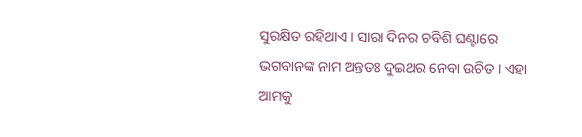ସୁରକ୍ଷିତ ରହିଥାଏ । ସାରା ଦିନର ଚବିଶି ଘଣ୍ଟାରେ ଭଗବାନଙ୍କ ନାମ ଅନ୍ତତଃ ଦୁଇଥର ନେବା ଉଚିତ । ଏହା ଆମକୁ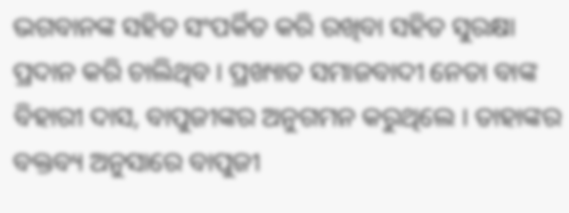ଭଗବାନଙ୍କ ସହିତ ସଂପର୍କିତ କରି ରଖିବା ସହିତ ସୁରକ୍ଷା ପ୍ରଦାନ କରି ଚାଲିଥିବ । ପ୍ରଖ୍ୟାତ ସମାଜବାଦୀ ନେତା ବାଙ୍କ ବିହାରୀ ଦାସ, ବାପୁଜୀଙ୍କର ଅନୁଗମନ କରୁଥିଲେ । ତାହାଙ୍କର ବକ୍ତବ୍ୟ ଅନୁସାରେ ବାପୁଜୀ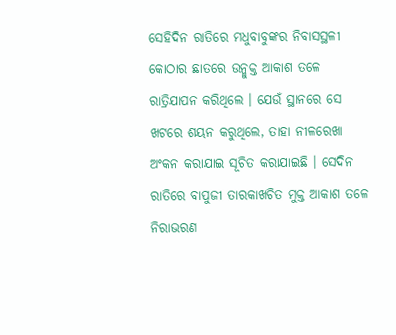ସେହିଦିନ ରାତିରେ ମଧୁବାବୁଙ୍କର ନିବାସସ୍ଥଳୀ କୋଠାର ଛାତରେ ଉନ୍ମୁକ୍ତ ଆକାଶ ତଳେ ରାତ୍ରିଯାପନ କରିଥିଲେ । ଯେଉଁ ସ୍ଥାନରେ ସେ ଖଟରେ ଶୟନ କରୁଥିଲେ, ତାହା ନୀଳରେଖା ଅଂକନ କରାଯାଇ ସୂଚିତ କରାଯାଇଛି । ସେଦିନ ରାତିରେ ବାପୁଜୀ ତାରକାଖଚିତ ମୁକ୍ତ ଆକାଶ ତଳେ ନିରାଭରଣ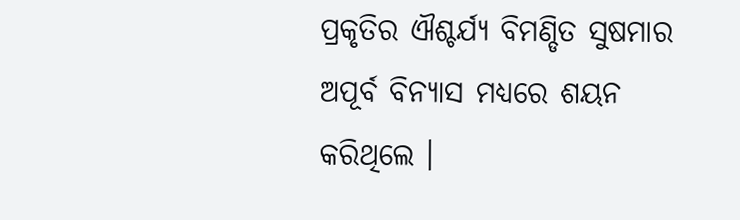ପ୍ରକୃତିର ଐଶ୍ଚର୍ଯ୍ୟ ବିମଣ୍ଡିତ ସୁଷମାର ଅପୂର୍ବ ବିନ୍ୟାସ ମଧ୍ୟରେ ଶୟନ କରିଥିଲେ ।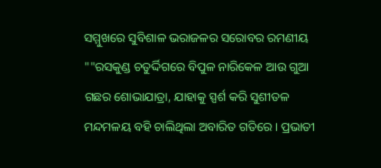ସମ୍ମୁଖରେ ସୁବିଶାଳ ଭରାଜଳର ସରୋବର ରମଣୀୟ ""ରସକୁଣ୍ଡ ଚତୁର୍ଦ୍ଦିଗରେ ବିପୁଳ ନାରିକେଳ ଆଉ ଗୁଆ ଗଛର ଶୋଭାଯାତ୍ରା, ଯାହାକୁ ସ୍ପର୍ଶ କରି ସୁଶୀତଳ ମନ୍ଦମଳୟ ବହି ଚାଲିଥିଲା ଅବାରିତ ଗତିରେ । ପ୍ରଭାତୀ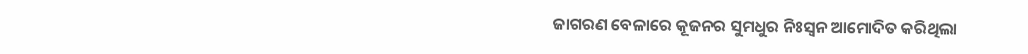ଜାଗରଣ ବେଳାରେ କୂଜନର ସୁମଧୁର ନିଃସ୍ୱନ ଆମୋଦିତ କରିଥିଲା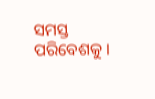ସମସ୍ତ ପରିବେଶକୁ ।